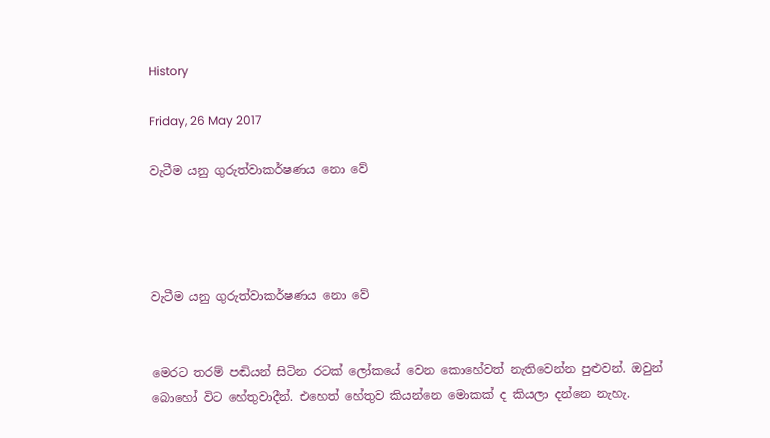History

Friday, 26 May 2017

වැටීම යනු ගුරුත්වාකර්ෂණය නො වේ




වැටීම යනු ගුරුත්වාකර්ෂණය නො වේ


මෙරට තරම් පඬියන් සිටින රටක් ලෝකයේ වෙන කොහේවත් නැතිවෙන්න පුළුවන්. ඔවුන් බොහෝ විට හේතුවාදීන්. එහෙත් හේතුව කියන්නෙ මොකක් ද කියලා දන්නෙ නැහැ.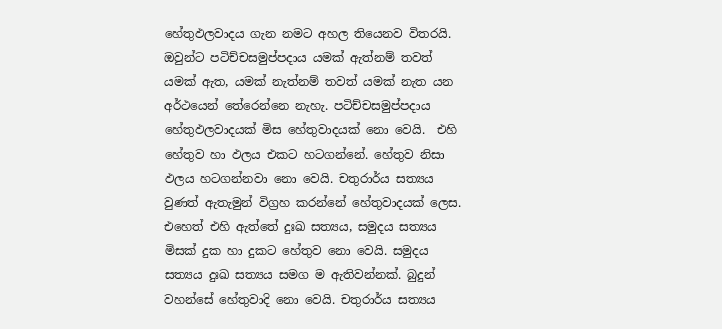හේතුඵලවාදය ගැන නමට අහල තියෙනව විතරයි. ඔවුන්ට පටිච්චසමුප්පදාය යමක් ඇත්නම් තවත් යමක් ඇත, යමක් නැත්නම් තවත් යමක් නැත යන අර්ථයෙන් තේරෙන්නෙ නැහැ. පටිච්චසමුප්පදාය හේතුඵලවාදයක් මිස හේතුවාදයක් නො වෙයි.  එහි හේතුව හා ඵලය එකට හටගන්නේ. හේතුව නිසා ඵලය හටගන්නවා නො වෙයි. චතුරාර්ය සත්‍යය වුණත් ඇතැමුන් විග්‍රහ කරන්නේ හේතුවාදයක් ලෙස. එහෙත් එහි ඇත්තේ දුඃඛ සත්‍යය, සමුදය සත්‍යය මිසක් දුක හා දුකට හේතුව නො වෙයි. සමුදය සත්‍යය දුඃඛ සත්‍යය සමග ම ඇතිවන්නක්. බුදුන් වහන්සේ හේතුවාදි නො වෙයි. චතුරාර්ය සත්‍යය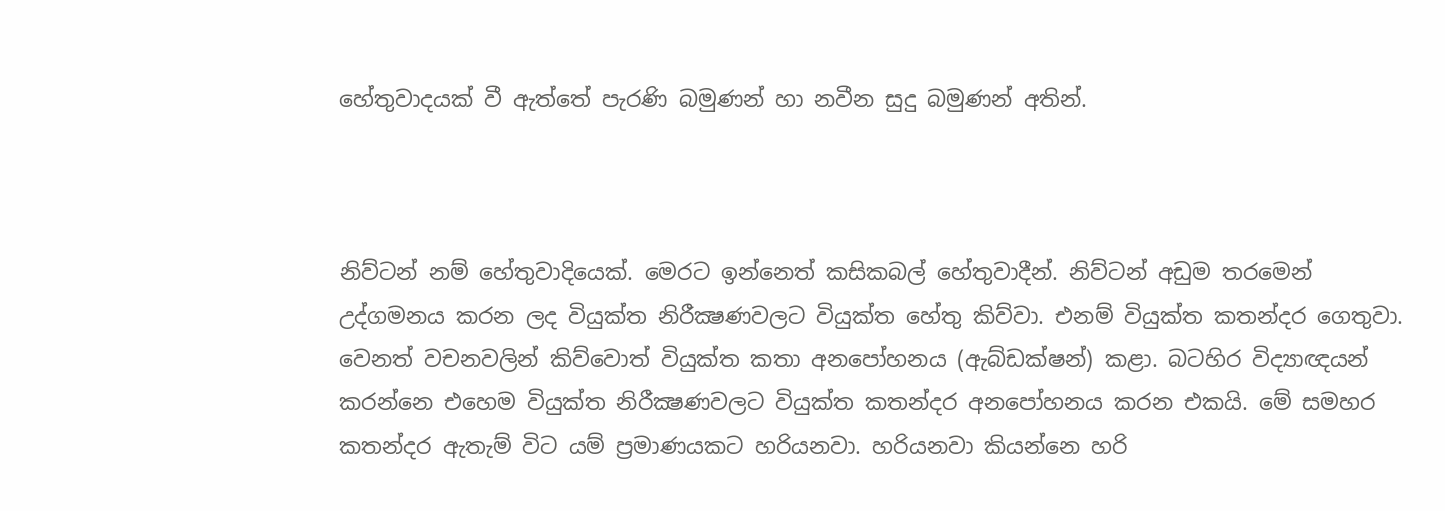හේතුවාදයක් වී ඇත්තේ පැරණි බමුණන් හා නවීන සුදු බමුණන් අතින්.



නිව්ටන් නම් හේතුවාදියෙක්. මෙරට ඉන්නෙත් කසිකබල් හේතුවාදීන්. නිව්ටන් අඩුම තරමෙන් උද්ගමනය කරන ලද වියුක්ත නිරීක්‍ෂණවලට වියුක්ත හේතු කිව්වා. එනම් වියුක්ත කතන්දර ගෙතුවා. වෙනත් වචනවලින් කිව්වොත් වියුක්ත කතා අනපෝහනය (ඇබ්ඩක්ෂන්) කළා. බටහිර විද්‍යාඥයන් කරන්නෙ එහෙම වියුක්ත නිරීක්‍ෂණවලට වියුක්ත කතන්දර අනපෝහනය කරන එකයි. මේ සමහර කතන්දර ඇතැම් විට යම් ප්‍රමාණයකට හරියනවා. හරියනවා කියන්නෙ හරි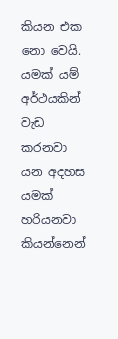කියන එක නො වෙයි. යමක් යම් අර්ථයකින් වැඩ කරනවා යන අදහස යමක් හරියනවා කියන්නෙන්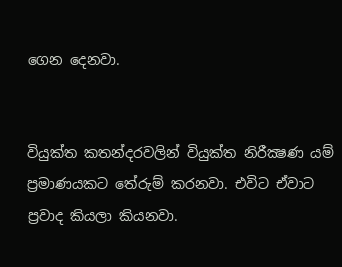ගෙන දෙනවා.


වියුක්ත කතන්දරවලින් වියුක්ත නිරීක්‍ෂණ යම් ප්‍රමාණයකට තේරුම් කරනවා. එවිට ඒවාට ප්‍රවාද කියලා කියනවා.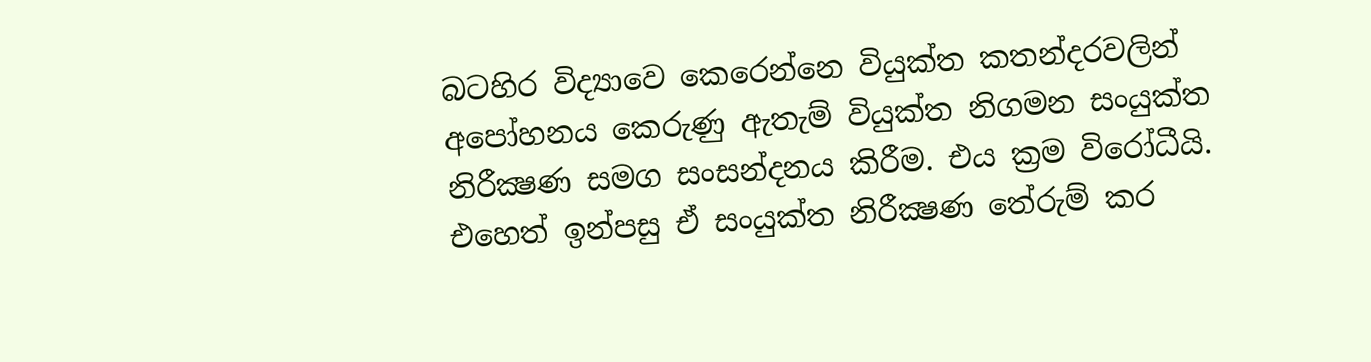බටහිර විද්‍යාවෙ කෙරෙන්නෙ වියුක්ත කතන්දරවලින් අපෝහනය කෙරුණු ඇතැම් වියුක්ත නිගමන සංයුක්ත නිරීක්‍ෂණ සමග සංසන්දනය කිරීම. එය ක්‍රම විරෝධීයි. එහෙත් ඉන්පසු ඒ සංයුක්ත නිරීක්‍ෂණ තේරුම් කර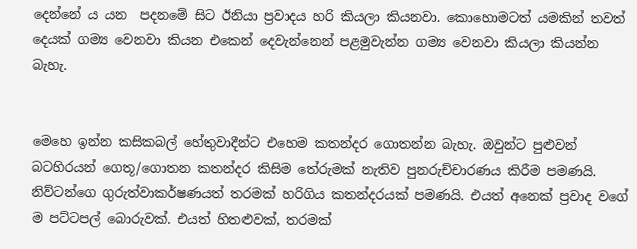දෙන්නේ ය යන  පදනමේ සිට ඊනියා ප්‍රවාදය හරි කියලා කියනවා. කොහොමටත් යමකින් තවත් දෙයක් ගම්‍ය වෙනවා කියන එකෙන් දෙවැන්නෙන් පළමුවැන්න ගම්‍ය වෙනවා කියලා කියන්න බැහැ.


මෙහෙ ඉන්න කසිකබල් හේතුවාදීන්ට එහෙම කතන්දර ගොතන්න බැහැ. ඔවුන්ට පුළුවන් බටහිරයන් ගෙතූ/ගොතන කතන්දර කිසිම තේරුමක් නැතිව පුනරුච්චාරණය කිරීම පමණයි. නිව්ටන්ගෙ ගුරුත්වාකර්ෂණයත් තරමක් හරිගිය කතන්දරයක් පමණයි. එයත් අනෙක් ප්‍රවාද වගේ ම පට්ටපල් බොරුවක්. එයත් හිතළුවක්, තරමක්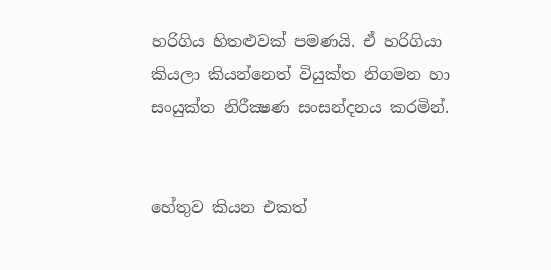හරිගිය හිතළුවක් පමණයි. ඒ හරිගියා කියලා කියන්නෙත් වියුක්ත නිගමන හා සංයුක්ත නිරීක්‍ෂණ සංසන්දනය කරමින්.


හේතුව කියන එකත්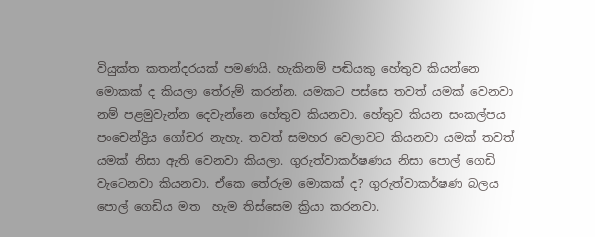වියුක්ත කතන්දරයක් පමණයි. හැකිනම් පඬියකු හේතුව කියන්නෙ මොකක් ද කියලා තේරුම් කරන්න. යමකට පස්සෙ තවත් යමක් වෙනවා නම් පළමුවැන්න දෙවැන්නෙ හේතුව කියනවා. හේතුව කියන සංකල්පය පංචෙන්ද්‍රිය ගෝචර නැහැ. තවත් සමහර වෙලාවට කියනවා යමක් තවත් යමක් නිසා ඇති වෙනවා කියලා. ගුරුත්වාකර්ෂණය නිසා පොල් ගෙඩි වැටෙනවා කියනවා. ඒකෙ තේරුම මොකක් ද? ගුරුත්වාකර්ෂණ බලය පොල් ගෙඩිය මත  හැම තිස්සෙම ක්‍රියා කරනවා.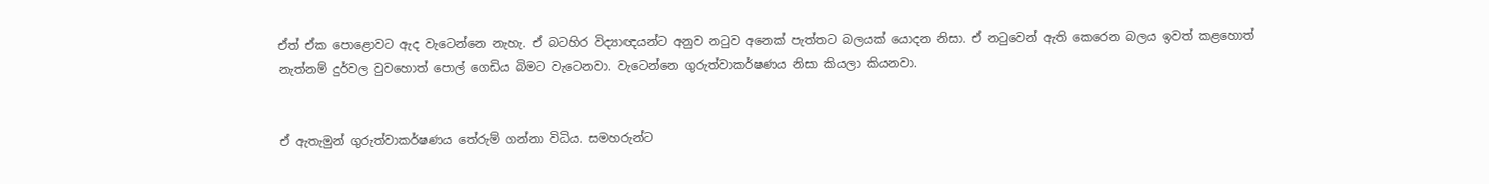ඒත් ඒක පොළොවට ඇද වැටෙන්නෙ නැහැ. ඒ බටහිර විද්‍යාඥයන්ට අනුව නටුව අනෙක් පැත්තට බලයක් යොදන නිසා. ඒ නටුවෙන් ඇති කෙරෙන බලය ඉවත් කළහොත් නැත්නම් දුර්වල වුවහොත් පොල් ගෙඩිය බිමට වැටෙනවා. වැටෙන්නෙ ගුරුත්වාකර්ෂණය නිසා කියලා කියනවා.


ඒ ඇතැමුන් ගුරුත්වාකර්ෂණය තේරුම් ගන්නා විධිය. සමහරුන්ට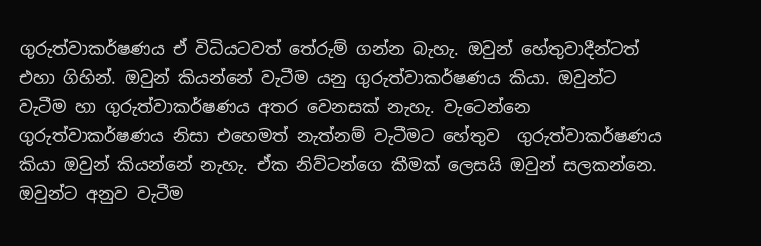ගුරුත්වාකර්ෂණය ඒ විධියටවත් තේරුම් ගන්න බැහැ. ඔවුන් හේතුවාදීන්ටත් එහා ගිහින්. ඔවුන් කියන්නේ වැටීම යනු ගුරුත්වාකර්ෂණය කියා. ඔවුන්ට වැටීම හා ගුරුත්වාකර්ෂණය අතර වෙනසක් නැහැ. වැටෙන්නෙ ගුරුත්වාකර්ෂණය නිසා එහෙමත් නැත්නම් වැටීමට හේතුව  ගුරුත්වාකර්ෂණය කියා ඔවුන් කියන්නේ නැහැ. ඒක නිව්ටන්ගෙ කීමක් ලෙසයි ඔවුන් සලකන්නෙ. ඔවුන්ට අනුව වැටීම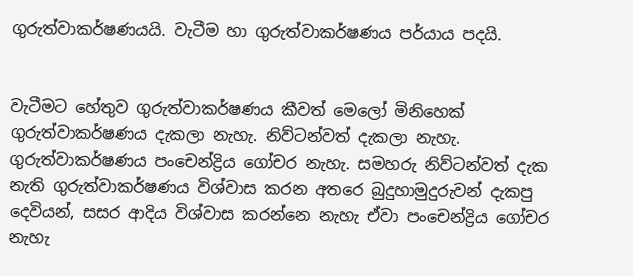ගුරුත්වාකර්ෂණයයි. වැටීම හා ගුරුත්වාකර්ෂණය පර්යාය පදයි.


වැටීමට හේතුව ගුරුත්වාකර්ෂණය කීවත් මෙලෝ මිනිහෙක් ගුරුත්වාකර්ෂණය දැකලා නැහැ. නිව්ටන්වත් දැකලා නැහැ. ගුරුත්වාකර්ෂණය පංචෙන්ද්‍රිය ගෝචර නැහැ. සමහරු නිව්ටන්වත් දැක නැති ගුරුත්වාකර්ෂණය විශ්වාස කරන අතරෙ බුදුහාමුදුරුවන් දැකපු දෙවියන්, සසර ආදිය විශ්වාස කරන්නෙ නැහැ ඒවා පංචෙන්ද්‍රිය ගෝචර නැහැ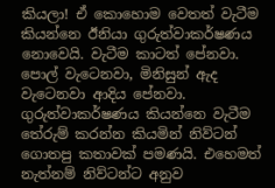කියලා! ඒ කොහොම වෙතත් වැටීම කියන්නෙ ඊනියා ගුරුත්වාකර්ෂණය නොවෙයි. වැටීම කාටත් පේනවා. පොල් වැටෙනවා, මිනිසුන් ඇද වැටෙනවා ආදිය පේනවා. ගුරුත්වාකර්ෂණය කියන්නෙ වැටීම තේරුම් කරන්න කියමින් නිව්ටන් ගොතපු කතාවක් පමණයි. එහෙමත් නැත්නම් නිව්ටන්ට අනුව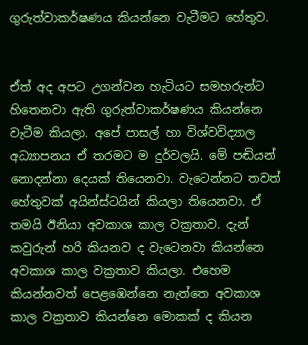ගුරුත්වාකර්ෂණය කියන්නෙ වැටීමට හේතුව.


ඒත් අද අපට උගන්වන හැටියට සමහරුන්ට හිතෙනවා ඇති ගුරුත්වාකර්ෂණය කියන්නෙ වැටීම කියලා. අපේ පාසල් හා විශ්වවිද්‍යාල අධ්‍යාපනය ඒ තරමට ම දුර්වලයි. මේ පඬියන් නොදන්නා දෙයක් තියෙනවා. වැටෙන්නට තවත් හේතුවක් අයින්ස්ටයින් කියලා තියෙනවා. ඒ තමයි ඊනියා අවකාශ කාල වක්‍රතාව. දැන් කවුරුන් හරි කියනව ද වැටෙනවා කියන්නෙ අවකාශ කාල වක්‍රතාව කියලා. එහෙම කියන්නවත් පෙළඹෙන්නෙ නැත්තෙ අවකාශ කාල වක්‍රතාව කියන්නෙ මොකක් ද කියන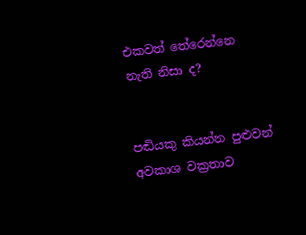එකවත් තේරෙන්නෙ නැති නිසා ද?


පඬියකු කියන්න පුළුවන් අවකාශ වක්‍රතාව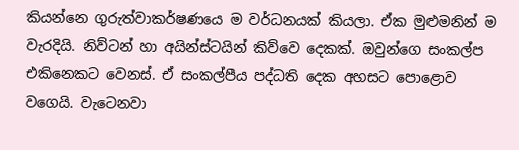කියන්නෙ ගුරුත්වාකර්ෂණයෙ ම වර්ධනයක් කියලා. ඒක මුළුමනින් ම වැරදියි. නිව්ටන් හා අයින්ස්ටයින් කිව්වෙ දෙකක්. ඔවුන්ගෙ සංකල්ප එකිනෙකට වෙනස්. ඒ සංකල්පීය පද්ධති දෙක අහසට පොළොව වගෙයි. වැටෙනවා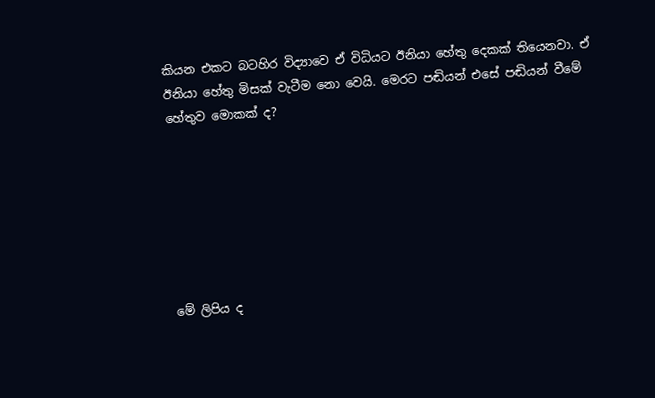කියන එකට බටහිර විද්‍යාවෙ ඒ විධියට ඊනියා හේතු දෙකක් තියෙනවා. ඒ ඊනියා හේතු මිසක් වැටීම නො වෙයි. මෙරට පඬියන් එසේ පඬියන් වීමේ හේතුව මොකක් ද?







මේ ලිපිය ද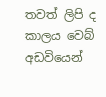තවත් ලිපි ද කාලය වෙබ් අඩවියෙන්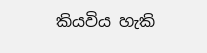කියවිය හැකි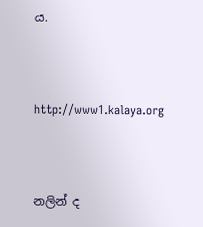ය.



http://www1.kalaya.org



නලින් ද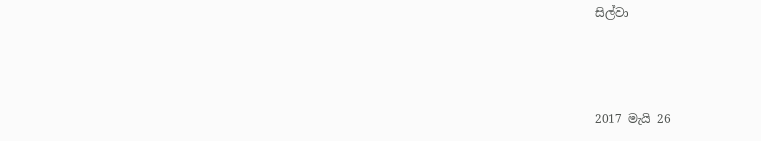සිල්වා



2017 මැයි 26